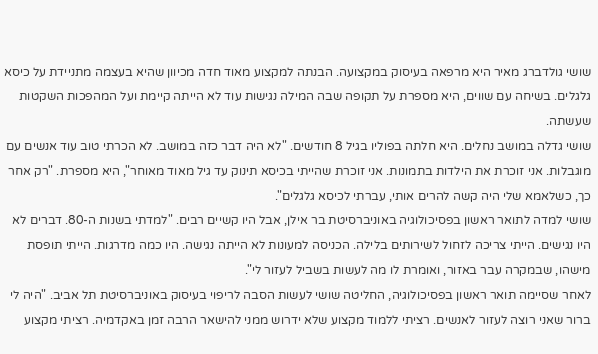שושי גולדברג מאיר היא מרפאה בעיסוק במקצועה. הבנתה למקצוע מאוד חדה מכיוון שהיא בעצמה מתניידת על כיסא גלגלים. בשיחה עם שווים, היא מספרת על תקופה שבה המילה נגישות עוד לא הייתה קיימת ועל המהפכות השקטות שעשתה.
שושי גדלה במושב נחלים. היא חלתה בפוליו בגיל 8 חודשים. "לא היה דבר כזה במושב. לא הכרתי טוב עוד אנשים עם מוגבלות. אני זוכרת את הילדות בתמונות. אני זוכרת שהייתי בכיסא תינוק עד גיל מאוד מאוחר", היא מספרת. "רק אחר כך, כשלאמא שלי היה קשה להרים אותי, עברתי לכיסא גלגלים".
שושי למדה לתואר ראשון בפסיכולוגיה באוניברסיטת בר אילן, אבל היו קשיים רבים. "למדתי בשנות ה-80. דברים לא היו נגישים. הייתי צריכה לזחול לשירותים בלילה. הכניסה למעונות לא הייתה נגישה. היו כמה מדרגות. הייתי תופסת מישהו, שבמקרה עבר באזור, ואומרת לו מה לעשות בשביל לעזור לי".
לאחר שסיימה תואר ראשון בפסיכולוגיה, החליטה שושי לעשות הסבה לריפוי בעיסוק באוניברסיטת תל אביב. "היה לי ברור שאני רוצה לעזור לאנשים. רציתי ללמוד מקצוע שלא ידרוש ממני להישאר הרבה זמן באקדמיה. רציתי מקצוע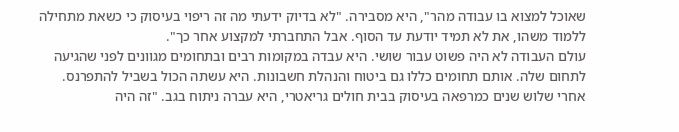שאוכל למצוא בו עבודה מהר", היא מסבירה. "לא בדיוק ידעתי מה זה ריפוי בעיסוק כי כשאת מתחילה ללמוד משהו, את לא תמיד יודעת עד הסוף. אבל התחברתי למקצוע אחר כך".
עולם העבודה לא היה פשוט עבור שושי. היא עבדה במקומות רבים ובתחומים מגוונים לפני שהגיעה לתחום שלה. אותם תחומים כללו גם ביטוח והנהלת חשבונות. היא עשתה הכול בשביל להתפרנס.
אחרי שלוש שנים כמרפאה בעיסוק בבית חולים גריאטרי, היא עברה ניתוח בגב. "זה היה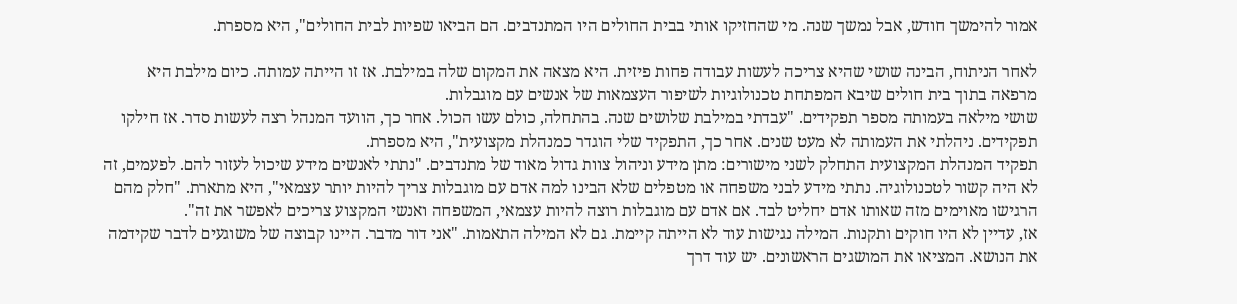אמור להימשך חודש, אבל נמשך שנה. מי שהחזיקו אותי בבית החולים היו המתנדבים. הם הביאו שפיות לבית החולים", היא מספרת.

לאחר הניתוח, הבינה שושי שהיא צריכה לעשות עבודה פחות פיזית. היא מצאה את המקום שלה במילבת. אז זו הייתה עמותה. כיום מילבת היא מרפאה בתוך בית חולים שיבא המפתחת טכנולוגיות לשיפור העצמאות של אנשים עם מוגבלות.
שושי מילאה בעמותה מספר תפקידים. "עבדתי במילבת שלושים שנה. בהתחלה, כולם עשו הכול. אחר כך, הוועד המנהל רצה לעשות סדר. אז חילקו תפקידים. ניהלתי את העמותה לא מעט שנים. אחר כך, התפקיד שלי הוגדר כמנהלת מקצועית", היא מספרת.
תפקיד המנהלת המקצועית התחלק לשני מישורים: מתן מידע וניהול צוות גדול מאוד של מתנדבים. "נתתי לאנשים מידע שיכול לעזור להם. לפעמים, זה לא היה קשור לטכנולוגיה. נתתי מידע לבני משפחה או מטפלים שלא הבינו למה אדם עם מוגבלות צריך להיות יותר עצמאי", היא מתארת. "חלק מהם הרגישו מאוימים מזה שאותו אדם יחליט לבד. אם אדם עם מוגבלות רוצה להיות עצמאי, המשפחה ואנשי המקצוע צריכים לאפשר את זה".
אז, עדיין לא היו חוקים ותקנות. המילה נגישות עוד לא הייתה קיימת. גם לא המילה התאמות. "אני דור מדבר. היינו קבוצה של משוגעים לדבר שקידמה את הנושא. המציאו את המושגים הראשונים. יש עוד דרך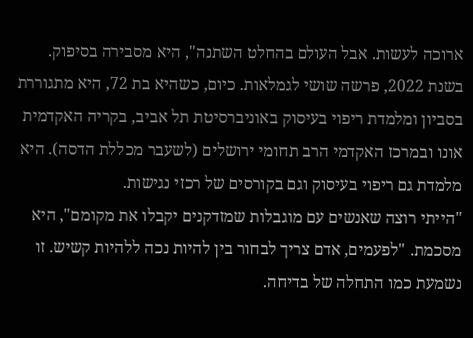ארוכה לעשות. אבל העולם בהחלט השתנה", היא מסבירה בסיפוק.
בשנת 2022, פרשה שושי לגמלאות. כיום, כשהיא בת 72, היא מתגוררת בסביון ומלמדת ריפוי בעיסוק באוניברסיטת תל אביב, בקריה האקדמית אונו ובמרכז האקדמי הרב תחומי ירושלים (לשעבר מכללת הדסה). היא מלמדת גם ריפוי בעיסוק וגם בקורסים של רכזי נגישות.
"הייתי רוצה שאנשים עם מוגבלות שמזדקנים יקבלו את מקומם", היא מסכמת. "לפעמים, אדם צריך לבחור בין להיות נכה ללהיות קשיש. זו נשמעת כמו התחלה של בדיחה.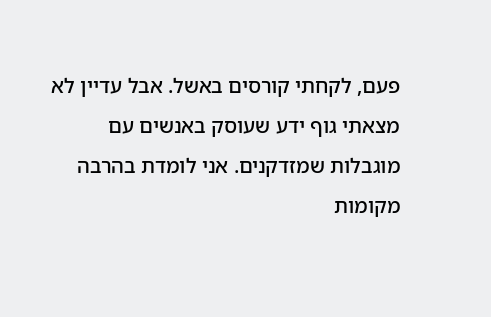פעם, לקחתי קורסים באשל. אבל עדיין לא מצאתי גוף ידע שעוסק באנשים עם מוגבלות שמזדקנים. אני לומדת בהרבה מקומות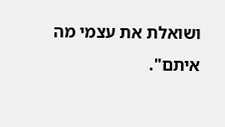ושואלת את עצמי מה איתם".